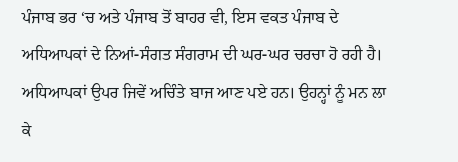ਪੰਜਾਬ ਭਰ ‘ਚ ਅਤੇ ਪੰਜਾਬ ਤੋਂ ਬਾਹਰ ਵੀ, ਇਸ ਵਕਤ ਪੰਜਾਬ ਦੇ ਅਧਿਆਪਕਾਂ ਦੇ ਨਿਆਂ-ਸੰਗਤ ਸੰਗਰਾਮ ਦੀ ਘਰ-ਘਰ ਚਰਚਾ ਹੋ ਰਹੀ ਹੈ। ਅਧਿਆਪਕਾਂ ਉਪਰ ਜਿਵੇਂ ਅਚਿੰਤੇ ਬਾਜ ਆਣ ਪਏ ਹਨ। ਉਹਨ੍ਹਾਂ ਨੂੰ ਮਨ ਲਾ ਕੇ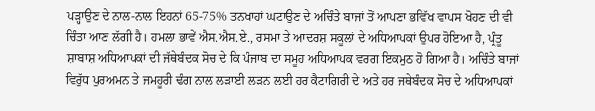ਪੜ੍ਹਾਉਣ ਦੇ ਨਾਲ-ਨਾਲ ਇਹਨਾਂ 65-75% ਤਨਖਾਹਾਂ ਘਟਾਉਣ ਦੇ ਅਚਿੰਤੇ ਬਾਜਾਂ ਤੋਂ ਆਪਣਾ ਭਵਿੱਖ ਵਾਪਸ ਖੋਹਣ ਦੀ ਵੀ ਚਿੰਤਾ ਆਣ ਲੱਗੀ ਹੈ। ਹਮਲਾ ਭਾਵੇਂ ਐਸ.ਐਸ.ਏ., ਰਸਮਾ ਤੇ ਆਦਰਸ਼ ਸਕੂਲਾਂ ਦੇ ਅਧਿਆਪਕਾਂ ਉਪਰ ਹੋਇਆ ਹੈ, ਪ੍ਰੰਤੂ ਸ਼ਾਬਾਸ਼ ਅਧਿਆਪਕਾਂ ਦੀ ਜੱਥੇਬੰਦਕ ਸੋਚ ਦੇ ਕਿ ਪੰਜਾਬ ਦਾ ਸਮੂਹ ਅਧਿਆਪਕ ਵਰਗ ਇਕਮੁਠ ਹੋ ਗਿਆ ਹੈ। ਅਚਿੰਤੇ ਬਾਜਾਂ ਵਿਰੁੱਧ ਪੁਰਅਮਨ ਤੇ ਜਮਹੂਰੀ ਢੰਗ ਨਾਲ ਲੜਾਈ ਲੜਨ ਲਈ ਹਰ ਕੈਟਾਗਿਰੀ ਦੇ ਅਤੇ ਹਰ ਜਥੇਬੰਦਕ ਸੋਚ ਦੇ ਅਧਿਆਪਕਾਂ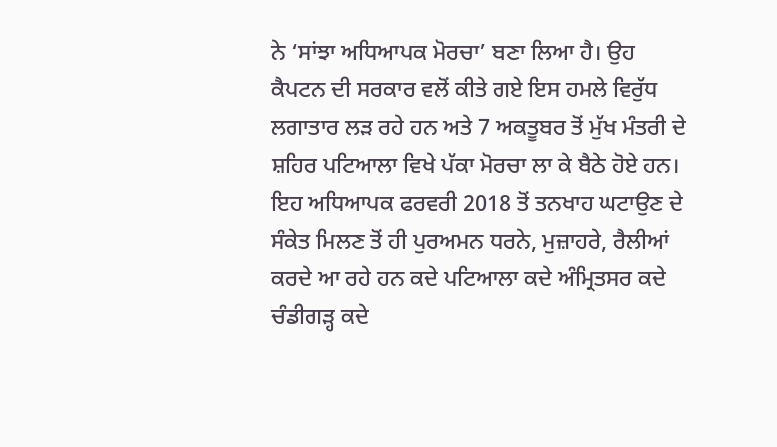ਨੇ ‘ਸਾਂਝਾ ਅਧਿਆਪਕ ਮੋਰਚਾ’ ਬਣਾ ਲਿਆ ਹੈ। ਉਹ ਕੈਪਟਨ ਦੀ ਸਰਕਾਰ ਵਲੋਂ ਕੀਤੇ ਗਏ ਇਸ ਹਮਲੇ ਵਿਰੁੱਧ ਲਗਾਤਾਰ ਲੜ ਰਹੇ ਹਨ ਅਤੇ 7 ਅਕਤੂਬਰ ਤੋਂ ਮੁੱਖ ਮੰਤਰੀ ਦੇ ਸ਼ਹਿਰ ਪਟਿਆਲਾ ਵਿਖੇ ਪੱਕਾ ਮੋਰਚਾ ਲਾ ਕੇ ਬੈਠੇ ਹੋਏ ਹਨ। ਇਹ ਅਧਿਆਪਕ ਫਰਵਰੀ 2018 ਤੋਂ ਤਨਖਾਹ ਘਟਾਉਣ ਦੇ ਸੰਕੇਤ ਮਿਲਣ ਤੋਂ ਹੀ ਪੁਰਅਮਨ ਧਰਨੇ, ਮੁਜ਼ਾਹਰੇ, ਰੈਲੀਆਂ ਕਰਦੇ ਆ ਰਹੇ ਹਨ ਕਦੇ ਪਟਿਆਲਾ ਕਦੇ ਅੰਮ੍ਰਿਤਸਰ ਕਦੇ ਚੰਡੀਗੜ੍ਹ ਕਦੇ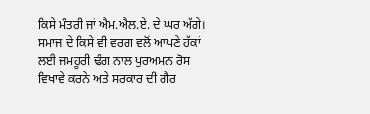ਕਿਸੇ ਮੰਤਰੀ ਜਾਂ ਐਮ.ਐਲ.ਏ. ਦੇ ਘਰ ਅੱਗੇ। ਸਮਾਜ ਦੇ ਕਿਸੇ ਵੀ ਵਰਗ ਵਲੋਂ ਆਪਣੇ ਹੱਕਾਂ ਲਈ ਜਮਹੂਰੀ ਢੰਗ ਨਾਲ ਪੁਰਅਮਨ ਰੋਸ ਵਿਖਾਵੇ ਕਰਨੇ ਅਤੇ ਸਰਕਾਰ ਦੀ ਗੈਰ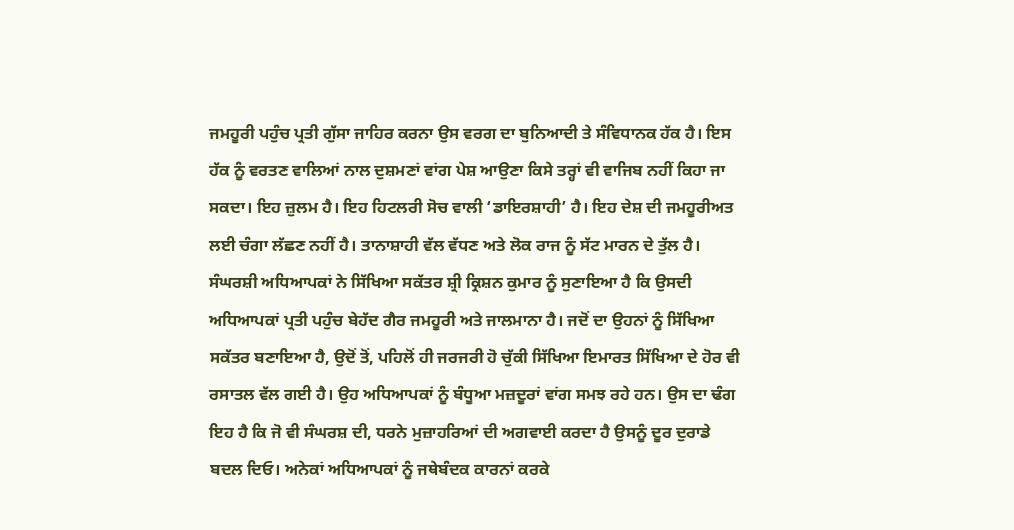ਜਮਹੂਰੀ ਪਹੁੰਚ ਪ੍ਰਤੀ ਗੁੱਸਾ ਜਾਹਿਰ ਕਰਨਾ ਉਸ ਵਰਗ ਦਾ ਬੁਨਿਆਦੀ ਤੇ ਸੰਵਿਧਾਨਕ ਹੱਕ ਹੈ। ਇਸ ਹੱਕ ਨੂੰ ਵਰਤਣ ਵਾਲਿਆਂ ਨਾਲ ਦੁਸ਼ਮਣਾਂ ਵਾਂਗ ਪੇਸ਼ ਆਉਣਾ ਕਿਸੇ ਤਰ੍ਹਾਂ ਵੀ ਵਾਜਿਬ ਨਹੀਂ ਕਿਹਾ ਜਾ ਸਕਦਾ। ਇਹ ਜ਼ੁਲਮ ਹੈ। ਇਹ ਹਿਟਲਰੀ ਸੋਚ ਵਾਲੀ ‘ਡਾਇਰਸ਼ਾਹੀ’ ਹੈ। ਇਹ ਦੇਸ਼ ਦੀ ਜਮਹੂਰੀਅਤ ਲਈ ਚੰਗਾ ਲੱਛਣ ਨਹੀਂ ਹੈ। ਤਾਨਾਸ਼ਾਹੀ ਵੱਲ ਵੱਧਣ ਅਤੇ ਲੋਕ ਰਾਜ ਨੂੰ ਸੱਟ ਮਾਰਨ ਦੇ ਤੁੱਲ ਹੈ। ਸੰਘਰਸ਼ੀ ਅਧਿਆਪਕਾਂ ਨੇ ਸਿੱਖਿਆ ਸਕੱਤਰ ਸ਼੍ਰੀ ਕ੍ਰਿਸ਼ਨ ਕੁਮਾਰ ਨੂੰ ਸੁਣਾਇਆ ਹੈ ਕਿ ਉਸਦੀ ਅਧਿਆਪਕਾਂ ਪ੍ਰਤੀ ਪਹੁੰਚ ਬੇਹੱਦ ਗੈਰ ਜਮਹੂਰੀ ਅਤੇ ਜਾਲਮਾਨਾ ਹੈ। ਜਦੋਂ ਦਾ ਉਹਨਾਂ ਨੂੰ ਸਿੱਖਿਆ ਸਕੱਤਰ ਬਣਾਇਆ ਹੈ, ਉਦੋਂ ਤੋਂ, ਪਹਿਲੋਂ ਹੀ ਜਰਜਰੀ ਹੋ ਚੁੱਕੀ ਸਿੱਖਿਆ ਇਮਾਰਤ ਸਿੱਖਿਆ ਦੇ ਹੋਰ ਵੀ ਰਸਾਤਲ ਵੱਲ ਗਈ ਹੈ। ਉਹ ਅਧਿਆਪਕਾਂ ਨੂੰ ਬੰਧੂਆ ਮਜ਼ਦੂਰਾਂ ਵਾਂਗ ਸਮਝ ਰਹੇ ਹਨ। ਉਸ ਦਾ ਢੰਗ ਇਹ ਹੈ ਕਿ ਜੋ ਵੀ ਸੰਘਰਸ਼ ਦੀ, ਧਰਨੇ ਮੁਜ਼ਾਹਰਿਆਂ ਦੀ ਅਗਵਾਈ ਕਰਦਾ ਹੈ ਉਸਨੂੰ ਦੂਰ ਦੁਰਾਡੇ ਬਦਲ ਦਿਓ। ਅਨੇਕਾਂ ਅਧਿਆਪਕਾਂ ਨੂੰ ਜਥੇਬੰਦਕ ਕਾਰਨਾਂ ਕਰਕੇ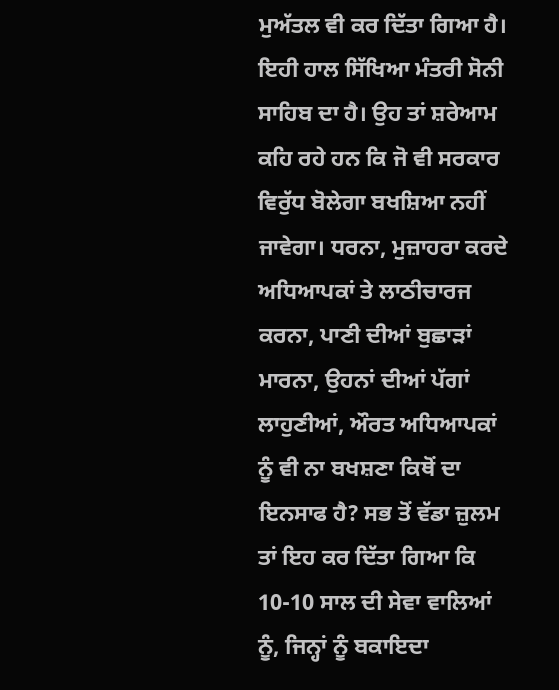ਮੁਅੱਤਲ ਵੀ ਕਰ ਦਿੱਤਾ ਗਿਆ ਹੈ। ਇਹੀ ਹਾਲ ਸਿੱਖਿਆ ਮੰਤਰੀ ਸੋਨੀ ਸਾਹਿਬ ਦਾ ਹੈ। ਉਹ ਤਾਂ ਸ਼ਰੇਆਮ ਕਹਿ ਰਹੇ ਹਨ ਕਿ ਜੋ ਵੀ ਸਰਕਾਰ ਵਿਰੁੱਧ ਬੋਲੇਗਾ ਬਖਸ਼ਿਆ ਨਹੀਂ ਜਾਵੇਗਾ। ਧਰਨਾ, ਮੁਜ਼ਾਹਰਾ ਕਰਦੇ ਅਧਿਆਪਕਾਂ ਤੇ ਲਾਠੀਚਾਰਜ ਕਰਨਾ, ਪਾਣੀ ਦੀਆਂ ਬੁਛਾੜਾਂ ਮਾਰਨਾ, ਉਹਨਾਂ ਦੀਆਂ ਪੱਗਾਂ ਲਾਹੁਣੀਆਂ, ਔਰਤ ਅਧਿਆਪਕਾਂ ਨੂੰ ਵੀ ਨਾ ਬਖਸ਼ਣਾ ਕਿਥੋਂ ਦਾ ਇਨਸਾਫ ਹੈ? ਸਭ ਤੋਂ ਵੱਡਾ ਜ਼ੁਲਮ ਤਾਂ ਇਹ ਕਰ ਦਿੱਤਾ ਗਿਆ ਕਿ 10-10 ਸਾਲ ਦੀ ਸੇਵਾ ਵਾਲਿਆਂ ਨੂੰ, ਜਿਨ੍ਹਾਂ ਨੂੰ ਬਕਾਇਦਾ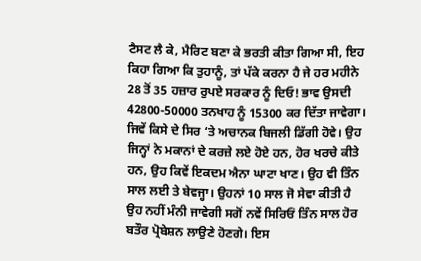ਟੈਸਟ ਲੈ ਕੇ, ਮੈਰਿਟ ਬਣਾ ਕੇ ਭਰਤੀ ਕੀਤਾ ਗਿਆ ਸੀ, ਇਹ ਕਿਹਾ ਗਿਆ ਕਿ ਤੁਹਾਨੂੰ, ਤਾਂ ਪੱਕੇ ਕਰਨਾ ਹੈ ਜੇ ਹਰ ਮਹੀਨੇ 28 ਤੋਂ 35 ਹਜ਼ਾਰ ਰੁਪਏ ਸਰਕਾਰ ਨੂੰ ਦਿਓ! ਭਾਵ ਉਸਦੀ 42800-50000 ਤਨਖਾਹ ਨੂੰ 15300 ਕਰ ਦਿੱਤਾ ਜਾਵੇਗਾ। ਜਿਵੇਂ ਕਿਸੇ ਦੇ ਸਿਰ ‘ਤੇ ਅਚਾਨਕ ਬਿਜਲੀ ਡਿੱਗੀ ਹੋਵੇ। ਉਹ ਜਿਨ੍ਹਾਂ ਨੇ ਮਕਾਨਾਂ ਦੇ ਕਰਜ਼ੇ ਲਏ ਹੋਏ ਹਨ, ਹੋਰ ਖਰਚੇ ਕੀਤੇ ਹਨ, ਉਹ ਕਿਵੇਂ ਇਕਦਮ ਐਨਾ ਘਾਟਾ ਖਾਣ। ਉਹ ਵੀ ਤਿੰਨ ਸਾਲ ਲਈ ਤੇ ਬੇਵਜ੍ਹਾ। ਉਹਨਾਂ 10 ਸਾਲ ਜੋ ਸੇਵਾ ਕੀਤੀ ਹੈ ਉਹ ਨਹੀਂ ਮੰਨੀ ਜਾਵੇਗੀ ਸਗੋਂ ਨਵੇਂ ਸਿਰਿਓਂ ਤਿੰਨ ਸਾਲ ਹੋਰ ਬਤੌਰ ਪ੍ਰੋਬੇਸ਼ਨ ਲਾਉਣੇ ਹੋਣਗੇ। ਇਸ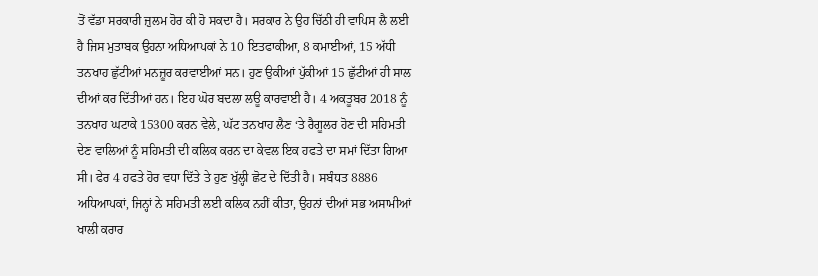ਤੋਂ ਵੱਡਾ ਸਰਕਾਰੀ ਜ਼ੁਲਮ ਹੋਰ ਕੀ ਹੋ ਸਕਦਾ ਹੈ। ਸਰਕਾਰ ਨੇ ਉਹ ਚਿੱਠੀ ਹੀ ਵਾਪਿਸ ਲੈ ਲਈ ਹੈ ਜਿਸ ਮੁਤਾਬਕ ਉਹਨਾ ਅਧਿਆਪਕਾਂ ਨੇ 10 ਇਤਫਾਕੀਆ, 8 ਕਮਾਈਆਂ, 15 ਅੱਧੀ ਤਨਖਾਹ ਛੁੱਟੀਆਂ ਮਨਜ਼ੂਰ ਕਰਵਾਈਆਂ ਸਨ। ਹੁਣ ਉਕੀਆਂ ਪੁੱਕੀਆਂ 15 ਛੁੱਟੀਆਂ ਹੀ ਸਾਲ ਦੀਆਂ ਕਰ ਦਿੱਤੀਆਂ ਹਨ। ਇਹ ਘੋਰ ਬਦਲਾ ਲਊ ਕਾਰਵਾਈ ਹੈ। 4 ਅਕਤੂਬਰ 2018 ਨੂੰ ਤਨਖਾਹ ਘਟਾਕੇ 15300 ਕਰਨ ਵੇਲੇ, ਘੱਟ ਤਨਖਾਹ ਲੈਣ ‘ਤੇ ਰੈਗੂਲਰ ਹੋਣ ਦੀ ਸਹਿਮਤੀ ਦੇਣ ਵਾਲਿਆਂ ਨੂੰ ਸਹਿਮਤੀ ਦੀ ਕਲਿਕ ਕਰਨ ਦਾ ਕੇਵਲ ਇਕ ਹਫਤੇ ਦਾ ਸਮਾਂ ਦਿੱਤਾ ਗਿਆ ਸੀ। ਫੇਰ 4 ਹਫਤੇ ਹੋਰ ਵਧਾ ਦਿੱਤੇ ਤੇ ਹੁਣ ਖੁੱਲ੍ਹੀ ਛੋਟ ਦੇ ਦਿੱਤੀ ਹੈ। ਸਬੰਧਤ 8886 ਅਧਿਆਪਕਾਂ, ਜਿਨ੍ਹਾਂ ਨੇ ਸਹਿਮਤੀ ਲਈ ਕਲਿਕ ਨਹੀਂ ਕੀਤਾ, ਉਹਨਾਂ ਦੀਆਂ ਸਭ ਅਸਾਮੀਆਂ ਖਾਲੀ ਕਰਾਰ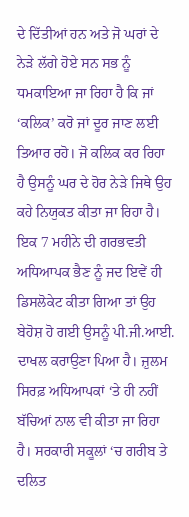ਦੇ ਦਿੱਤੀਆਂ ਹਨ ਅਤੇ ਜੋ ਘਰਾਂ ਦੇ ਨੇੜੇ ਲੱਗੇ ਹੋਏ ਸਨ ਸਭ ਨੂੰ ਧਮਕਾਇਆ ਜਾ ਰਿਹਾ ਹੈ ਕਿ ਜਾਂ ‘ਕਲਿਕ’ ਕਰੋ ਜਾਂ ਦੂਰ ਜਾਣ ਲਈ ਤਿਆਰ ਰਹੋ। ਜੋ ਕਲਿਕ ਕਰ ਰਿਹਾ ਹੈ ਉਸਨੂੰ ਘਰ ਦੇ ਹੋਰ ਨੇੜੇ ਜਿਥੇ ਉਹ ਕਹੇ ਨਿਯੁਕਤ ਕੀਤਾ ਜਾ ਰਿਹਾ ਹੈ। ਇਕ 7 ਮਹੀਨੇ ਦੀ ਗਰਭਵਤੀ ਅਧਿਆਪਕ ਭੈਣ ਨੂੰ ਜਦ ਇਵੇਂ ਹੀ ਡਿਸਲੋਕੇਟ ਕੀਤਾ ਗਿਆ ਤਾਂ ਉਹ ਬੇਹੋਸ਼ ਹੋ ਗਈ ਉਸਨੂੰ ਪੀ.ਜੀ.ਆਈ. ਦਾਖਲ ਕਰਾਉਣਾ ਪਿਆ ਹੈ। ਜ਼ੁਲਮ ਸਿਰਫ਼ ਅਧਿਆਪਕਾਂ ‘ਤੇ ਹੀ ਨਹੀਂ ਬੱਚਿਆਂ ਨਾਲ ਵੀ ਕੀਤਾ ਜਾ ਰਿਹਾ ਹੈ। ਸਰਕਾਰੀ ਸਕੂਲਾਂ ‘ਚ ਗਰੀਬ ਤੇ ਦਲਿਤ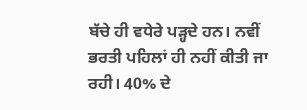ਬੱਚੇ ਹੀ ਵਧੇਰੇ ਪੜ੍ਹਦੇ ਹਨ। ਨਵੀਂ ਭਰਤੀ ਪਹਿਲਾਂ ਹੀ ਨਹੀਂ ਕੀਤੀ ਜਾ ਰਹੀ। 40% ਦੇ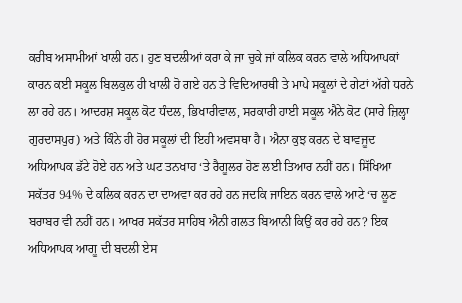ਕਰੀਬ ਅਸਾਮੀਆਂ ਖਾਲੀ ਹਨ। ਹੁਣ ਬਦਲੀਆਂ ਕਰਾ ਕੇ ਜਾ ਚੁਕੇ ਜਾਂ ਕਲਿਕ ਕਰਨ ਵਾਲੇ ਅਧਿਆਪਕਾਂ ਕਾਰਨ ਕਈ ਸਕੂਲ ਬਿਲਕੁਲ ਹੀ ਖਾਲੀ ਹੋ ਗਏ ਹਨ ਤੇ ਵਿਦਿਆਰਥੀ ਤੇ ਮਾਪੇ ਸਕੂਲਾਂ ਦੇ ਗੇਟਾਂ ਅੱਗੇ ਧਰਨੇ ਲਾ ਰਹੇ ਹਨ। ਆਦਰਸ਼ ਸਕੂਲ ਕੋਟ ਧੰਦਲ, ਭਿਖਾਰੀਵਾਲ, ਸਰਕਾਰੀ ਹਾਈ ਸਕੂਲ ਐਨੇ ਕੋਟ (ਸਾਰੇ ਜ਼ਿਲ੍ਹਾ ਗੁਰਦਾਸਪੁਰ) ਅਤੇ ਕਿੰਨੇ ਹੀ ਹੋਰ ਸਕੂਲਾਂ ਦੀ ਇਹੀ ਅਵਸਥਾ ਹੈ। ਐਨਾ ਕੁਝ ਕਰਨ ਦੇ ਬਾਵਜੂਦ ਅਧਿਆਪਕ ਡੱਟੇ ਹੋਏ ਹਨ ਅਤੇ ਘਟ ਤਨਖਾਹ ‘ਤੇ ਰੈਗੂਲਰ ਹੋਣ ਲਈ ਤਿਆਰ ਨਹੀਂ ਹਨ। ਸਿੱਖਿਆ ਸਕੱਤਰ 94% ਦੇ ਕਲਿਕ ਕਰਨ ਦਾ ਦਾਅਵਾ ਕਰ ਰਹੇ ਹਨ ਜਦਕਿ ਜਾਇਨ ਕਰਨ ਵਾਲੇ ਆਟੇ ‘ਚ ਲੂਣ ਬਰਾਬਰ ਵੀ ਨਹੀਂ ਹਨ। ਆਖਰ ਸਕੱਤਰ ਸਾਹਿਬ ਐਨੀ ਗਲਤ ਬਿਆਨੀ ਕਿਉਂ ਕਰ ਰਹੇ ਹਨ? ਇਕ ਅਧਿਆਪਕ ਆਗੂ ਦੀ ਬਦਲੀ ਏਸ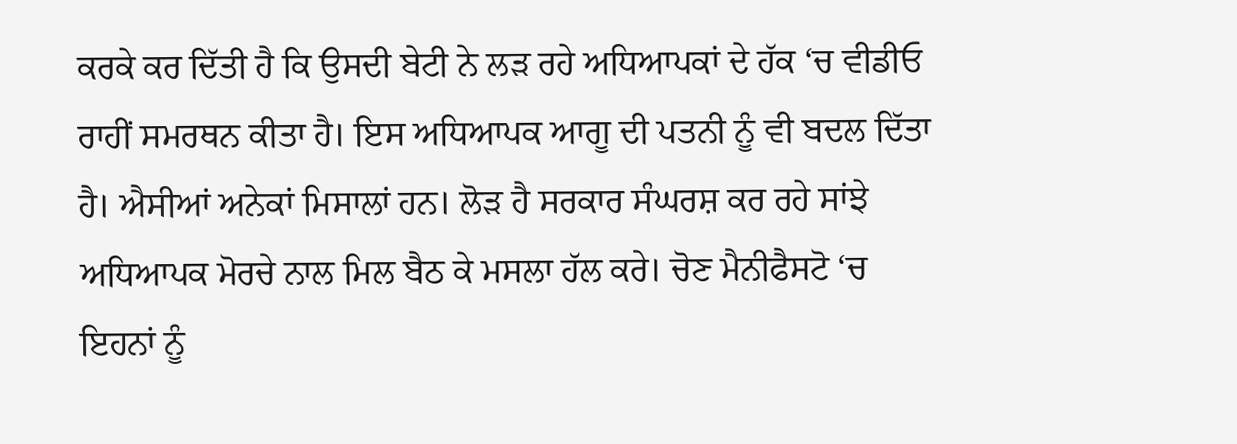ਕਰਕੇ ਕਰ ਦਿੱਤੀ ਹੈ ਕਿ ਉਸਦੀ ਬੇਟੀ ਨੇ ਲੜ ਰਹੇ ਅਧਿਆਪਕਾਂ ਦੇ ਹੱਕ ‘ਚ ਵੀਡੀਓ ਰਾਹੀਂ ਸਮਰਥਨ ਕੀਤਾ ਹੈ। ਇਸ ਅਧਿਆਪਕ ਆਗੂ ਦੀ ਪਤਨੀ ਨੂੰ ਵੀ ਬਦਲ ਦਿੱਤਾ ਹੈ। ਐਸੀਆਂ ਅਨੇਕਾਂ ਮਿਸਾਲਾਂ ਹਨ। ਲੋੜ ਹੈ ਸਰਕਾਰ ਸੰਘਰਸ਼ ਕਰ ਰਹੇ ਸਾਂਝੇ ਅਧਿਆਪਕ ਮੋਰਚੇ ਨਾਲ ਮਿਲ ਬੈਠ ਕੇ ਮਸਲਾ ਹੱਲ ਕਰੇ। ਚੋਣ ਮੈਨੀਫੈਸਟੋ ‘ਚ ਇਹਨਾਂ ਨੂੰ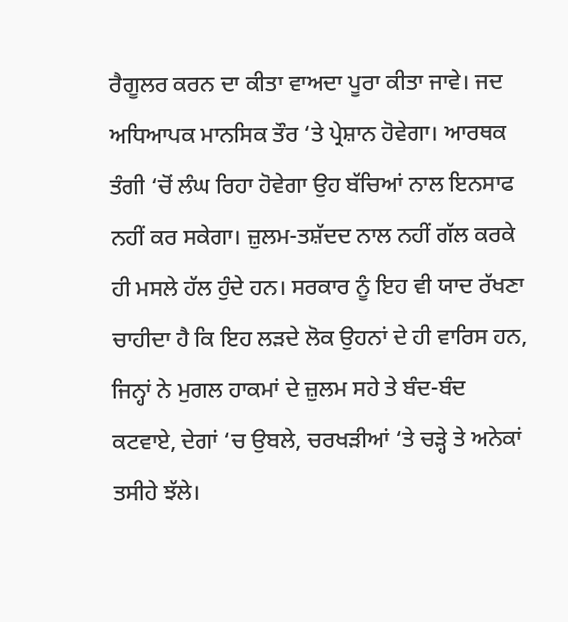ਰੈਗੂਲਰ ਕਰਨ ਦਾ ਕੀਤਾ ਵਾਅਦਾ ਪੂਰਾ ਕੀਤਾ ਜਾਵੇ। ਜਦ ਅਧਿਆਪਕ ਮਾਨਸਿਕ ਤੌਰ ‘ਤੇ ਪ੍ਰੇਸ਼ਾਨ ਹੋਵੇਗਾ। ਆਰਥਕ ਤੰਗੀ ‘ਚੋਂ ਲੰਘ ਰਿਹਾ ਹੋਵੇਗਾ ਉਹ ਬੱਚਿਆਂ ਨਾਲ ਇਨਸਾਫ ਨਹੀਂ ਕਰ ਸਕੇਗਾ। ਜ਼ੁਲਮ-ਤਸ਼ੱਦਦ ਨਾਲ ਨਹੀਂ ਗੱਲ ਕਰਕੇ ਹੀ ਮਸਲੇ ਹੱਲ ਹੁੰਦੇ ਹਨ। ਸਰਕਾਰ ਨੂੰ ਇਹ ਵੀ ਯਾਦ ਰੱਖਣਾ ਚਾਹੀਦਾ ਹੈ ਕਿ ਇਹ ਲੜਦੇ ਲੋਕ ਉਹਨਾਂ ਦੇ ਹੀ ਵਾਰਿਸ ਹਨ, ਜਿਨ੍ਹਾਂ ਨੇ ਮੁਗਲ ਹਾਕਮਾਂ ਦੇ ਜ਼ੁਲਮ ਸਹੇ ਤੇ ਬੰਦ-ਬੰਦ ਕਟਵਾਏ, ਦੇਗਾਂ ‘ਚ ਉਬਲੇ, ਚਰਖੜੀਆਂ ‘ਤੇ ਚੜ੍ਹੇ ਤੇ ਅਨੇਕਾਂ ਤਸੀਹੇ ਝੱਲੇ।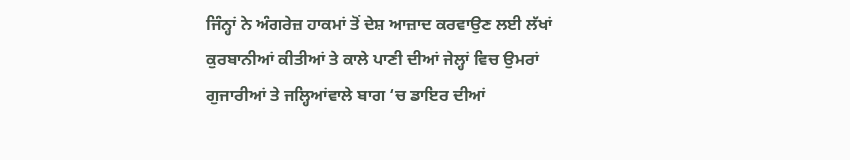ਜਿੰਨ੍ਹਾਂ ਨੇ ਅੰਗਰੇਜ਼ ਹਾਕਮਾਂ ਤੋਂ ਦੇਸ਼ ਆਜ਼ਾਦ ਕਰਵਾਉਣ ਲਈ ਲੱਖਾਂ ਕੁਰਬਾਨੀਆਂ ਕੀਤੀਆਂ ਤੇ ਕਾਲੇ ਪਾਣੀ ਦੀਆਂ ਜੇਲ੍ਹਾਂ ਵਿਚ ਉਮਰਾਂ ਗੁਜਾਰੀਆਂ ਤੇ ਜਲ੍ਹਿਆਂਵਾਲੇ ਬਾਗ ‘ਚ ਡਾਇਰ ਦੀਆਂ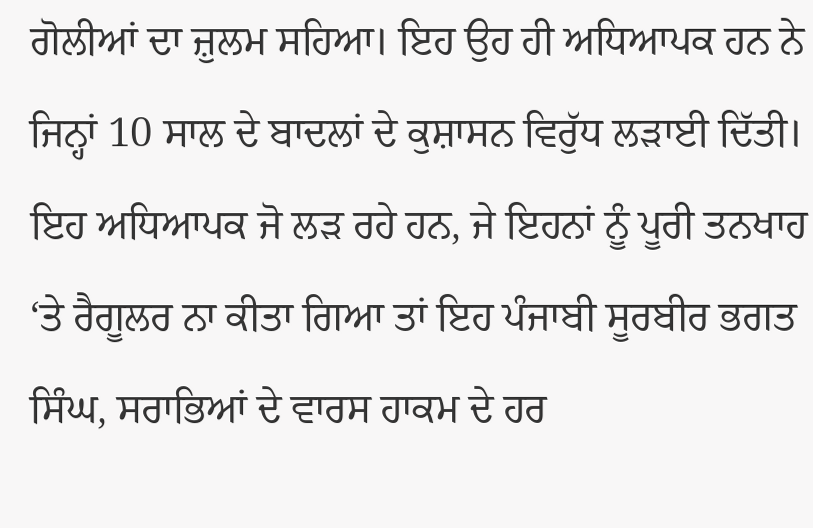ਗੋਲੀਆਂ ਦਾ ਜ਼ੁਲਮ ਸਹਿਆ। ਇਹ ਉਹ ਹੀ ਅਧਿਆਪਕ ਹਨ ਨੇ ਜਿਨ੍ਹਾਂ 10 ਸਾਲ ਦੇ ਬਾਦਲਾਂ ਦੇ ਕੁਸ਼ਾਸਨ ਵਿਰੁੱਧ ਲੜਾਈ ਦਿੱਤੀ। ਇਹ ਅਧਿਆਪਕ ਜੋ ਲੜ ਰਹੇ ਹਨ, ਜੇ ਇਹਨਾਂ ਨੂੰ ਪੂਰੀ ਤਨਖਾਹ ‘ਤੇ ਰੈਗੂਲਰ ਨਾ ਕੀਤਾ ਗਿਆ ਤਾਂ ਇਹ ਪੰਜਾਬੀ ਸੂਰਬੀਰ ਭਗਤ ਸਿੰਘ, ਸਰਾਭਿਆਂ ਦੇ ਵਾਰਸ ਹਾਕਮ ਦੇ ਹਰ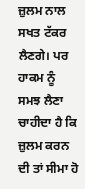ਜ਼ੁਲਮ ਨਾਲ ਸਖਤ ਟੱਕਰ ਲੈਣਗੇ। ਪਰ ਹਾਕਮ ਨੂੰ ਸਮਝ ਲੈਣਾ ਚਾਹੀਦਾ ਹੈ ਕਿ ਜ਼ੁਲਮ ਕਰਨ ਦੀ ਤਾਂ ਸੀਮਾ ਹੋ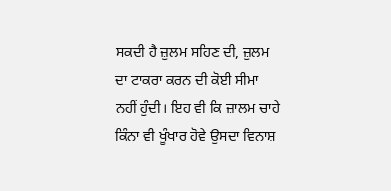ਸਕਦੀ ਹੈ ਜ਼ੁਲਮ ਸਹਿਣ ਦੀ, ਜ਼ੁਲਮ ਦਾ ਟਾਕਰਾ ਕਰਨ ਦੀ ਕੋਈ ਸੀਮਾ ਨਹੀਂ ਹੁੰਦੀ। ਇਹ ਵੀ ਕਿ ਜ਼ਾਲਮ ਚਾਹੇ ਕਿੰਨਾ ਵੀ ਖੂੰਖਾਰ ਹੋਵੇ ਉਸਦਾ ਵਿਨਾਸ਼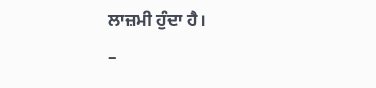ਲਾਜ਼ਮੀ ਹੁੰਦਾ ਹੈ।
–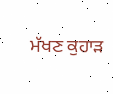ਮੱਖਣ ਕੁਹਾੜ